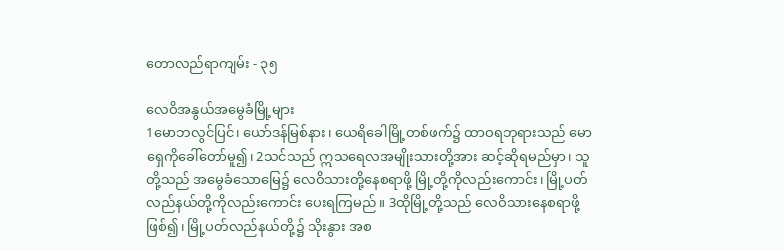တောလည်ရာကျမ်း - ၃၅

လေဝိအနွယ်အမွေခံမြို့များ
1မောဘလွင်ပြင်၊ ယော်ဒန်မြစ်နား၊ ယေရိခေါမြို့တစ်ဖက်၌ ထာဝရဘုရားသည် မောရှေကိုခေါ်တော်မူ၍၊ 2သင်သည် ဣသရေလအမျိုးသားတို့အား ဆင့်ဆိုရမည်မှာ၊ သူတို့သည် အမွေခံသောမြေ၌ လေဝိသားတို့နေစရာဖို့ မြို့တို့ကိုလည်းကောင်း၊ မြို့ပတ်လည်နယ်တို့ကိုလည်းကောင်း ပေးရကြမည်။ 3ထိုမြို့တို့သည် လေဝိသားနေစရာဖို့ဖြစ်၍၊ မြို့ပတ်လည်နယ်တို့၌ သိုးနွား အစ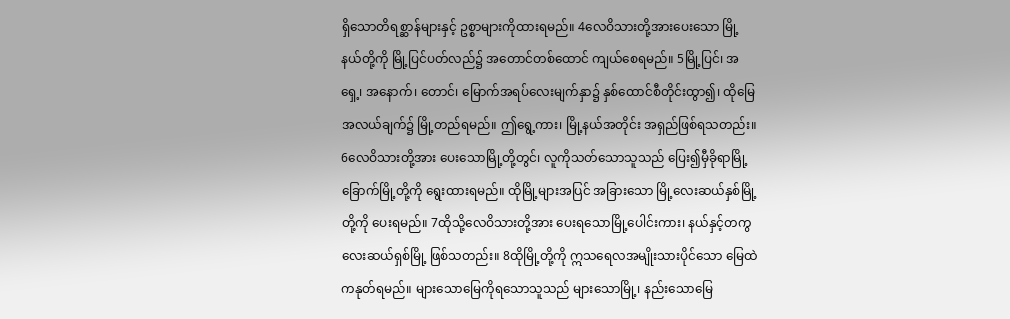ရှိသောတိရစ္ဆာန်များနှင့် ဥစ္စာများကိုထားရမည်။ 4လေဝိသားတို့အားပေးသော မြို့နယ်တို့ကို မြို့ပြင်ပတ်လည်၌ အတောင်တစ်ထောင် ကျယ်စေရမည်။ 5မြို့ပြင်၊ အရှေ့၊ အနောက်၊ တောင်၊ မြောက်အရပ်လေးမျက်နှာ၌ နှစ်ထောင်စီတိုင်းထွာ၍၊ ထိုမြေအလယ်ချက်၌ မြို့တည်ရမည်။ ဤရွေ့ကား၊ မြို့နယ်အတိုင်း အရှည်ဖြစ်ရသတည်း။ 6လေဝိသားတို့အား ပေးသောမြို့တို့တွင်၊ လူကိုသတ်သောသူသည် ပြေး၍မှီခိုရာမြို့ ခြောက်မြို့တို့ကို ရွေးထားရမည်။ ထိုမြို့များအပြင် အခြားသော မြို့လေးဆယ်နှစ်မြို့တို့ကို ပေးရမည်။ 7ထိုသို့လေဝိသားတို့အား ပေးရသောမြို့ပေါင်းကား၊ နယ်နှင့်တကွ လေးဆယ်ရှစ်မြို့ ဖြစ်သတည်း။ 8ထိုမြို့တို့ကို ဣသရေလအမျိုးသားပိုင်သော မြေထဲကနုတ်ရမည်။ များသောမြေကိုရသောသူသည် များသောမြို့၊ နည်းသောမြေ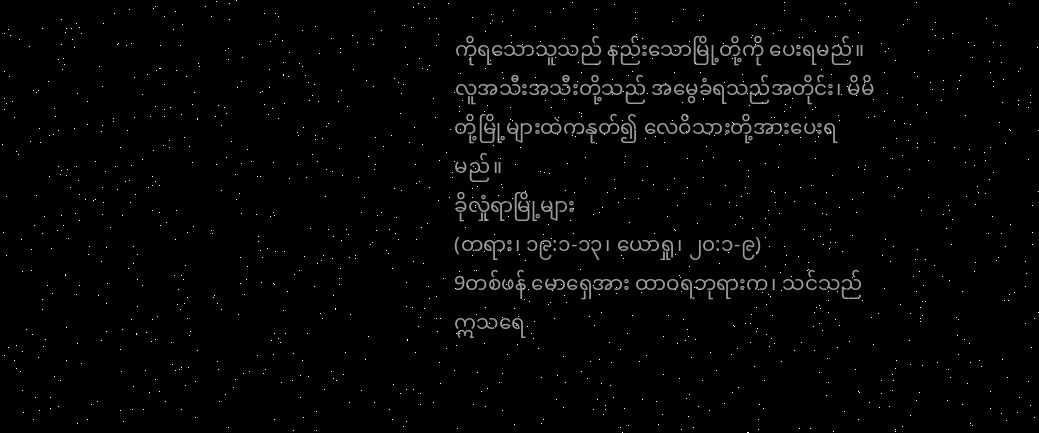ကိုရသောသူသည် နည်းသောမြို့တို့ကို ပေးရမည်။ လူအသီးအသီးတို့သည် အမွေခံရသည်အတိုင်း၊ မိမိတို့မြို့များထဲကနုတ်၍ လေဝိသားတို့အားပေးရမည်။
ခိုလှုံရာမြို့များ
(တရား၊ ၁၉:၁-၁၃၊ ယောရှု၊ ၂၀:၁-၉)
9တစ်ဖန် မောရှေအား ထာဝရဘုရားက၊ သင်သည် ဣသရေ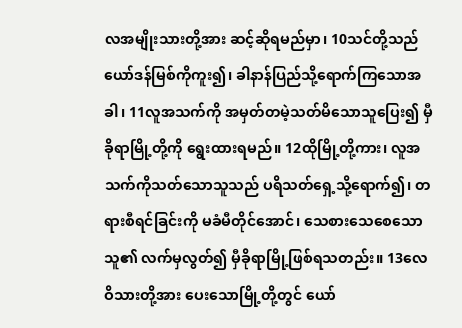လအမျိုးသားတို့အား ဆင့်ဆိုရမည်မှာ၊ 10သင်တို့သည် ယော်ဒန်မြစ်ကိုကူး၍၊ ခါနာန်ပြည်သို့ရောက်ကြသောအခါ၊ 11လူအသက်ကို အမှတ်တမဲ့သတ်မိသောသူပြေး၍ မှီခိုရာမြို့တို့ကို ရွေးထားရမည်။ 12ထိုမြို့တို့ကား၊ လူအသက်ကိုသတ်သောသူသည် ပရိသတ်ရှေ့သို့ရောက်၍၊ တရားစီရင်ခြင်းကို မခံမီတိုင်အောင်၊ သေစားသေစေသောသူ၏ လက်မှလွတ်၍ မှီခိုရာမြို့ဖြစ်ရသတည်း။ 13လေဝိသားတို့အား ပေးသောမြို့တို့တွင် ယော်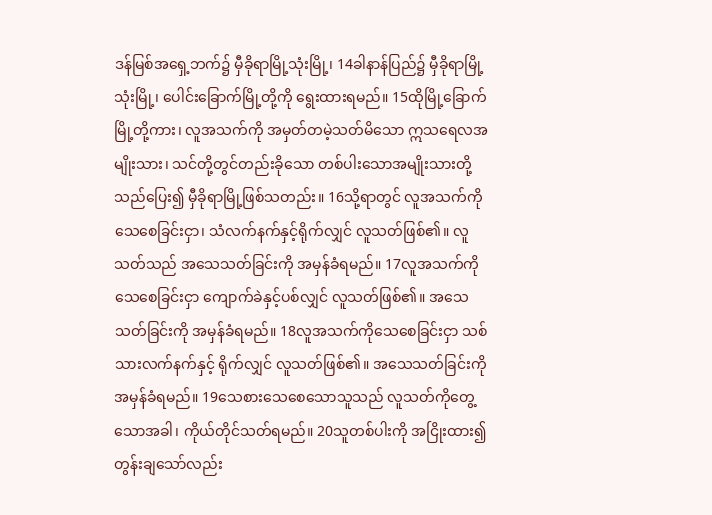ဒန်မြစ်အရှေ့ဘက်၌ မှီခိုရာမြို့သုံးမြို့၊ 14ခါနာန်ပြည်၌ မှီခိုရာမြို့သုံးမြို့၊ ပေါင်းခြောက်မြို့တို့ကို ရွေးထားရမည်။ 15ထိုမြို့ခြောက်မြို့တို့ကား၊ လူအသက်ကို အမှတ်တမဲ့သတ်မိသော ဣသရေလအမျိုးသား၊ သင်တို့တွင်တည်းခိုသော တစ်ပါးသောအမျိုးသားတို့သည်ပြေး၍ မှီခိုရာမြို့ဖြစ်သတည်း။ 16သို့ရာတွင် လူအသက်ကိုသေစေခြင်းငှာ၊ သံလက်နက်နှင့်ရိုက်လျှင် လူသတ်ဖြစ်၏။ လူသတ်သည် အသေသတ်ခြင်းကို အမှန်ခံရမည်။ 17လူအသက်ကိုသေစေခြင်းငှာ ကျောက်ခဲနှင့်ပစ်လျှင် လူသတ်ဖြစ်၏။ အသေသတ်ခြင်းကို အမှန်ခံရမည်။ 18လူအသက်ကိုသေစေခြင်းငှာ သစ်သားလက်နက်နှင့် ရိုက်လျှင် လူသတ်ဖြစ်၏။ အသေသတ်ခြင်းကို အမှန်ခံရမည်။ 19သေစားသေစေသောသူသည် လူသတ်ကိုတွေ့သောအခါ၊ ကိုယ်တိုင်သတ်ရမည်။ 20သူတစ်ပါးကို အငြိုးထား၍တွန်းချသော်လည်း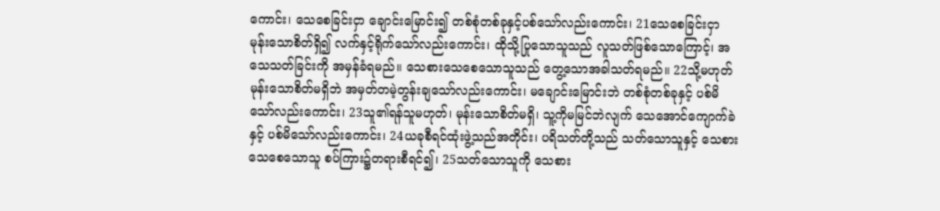ကောင်း၊ သေစေခြင်းငှာ ချောင်းမြောင်း၍ တစ်စုံတစ်ခုနှင့်ပစ်သော်လည်းကောင်း၊ 21သေစေခြင်းငှာ မုန်းသောစိတ်ရှိ၍ လက်နှင့်ရိုက်သော်လည်းကောင်း၊ ထိုသို့ပြုသောသူသည် လူသတ်ဖြစ်သောကြောင့်၊ အသေသတ်ခြင်းကို အမှန်ခံရမည်။ သေစားသေစေသောသူသည် တွေ့သောအခါသတ်ရမည်။ 22သို့မဟုတ် မုန်းသောစိတ်မရှိဘဲ အမှတ်တမဲ့တွန်းချသော်လည်းကောင်း၊ မချောင်းမြောင်းဘဲ တစ်စုံတစ်ခုနှင့် ပစ်မိသော်လည်းကောင်း၊ 23သူ၏ရန်သူမဟုတ်၊ မုန်းသောစိတ်မရှိ၊ သူ့ကိုမမြင်ဘဲလျက် သေအောင်ကျောက်ခဲနှင့် ပစ်မိသော်လည်းကောင်း၊ 24ယခုစီရင်ထုံးဖွဲ့သည်အတိုင်း၊ ပရိသတ်တို့သည် သတ်သောသူနှင့် သေစားသေစေသောသူ စပ်ကြား၌တရားစီရင်၍၊ 25သတ်သောသူကို သေစား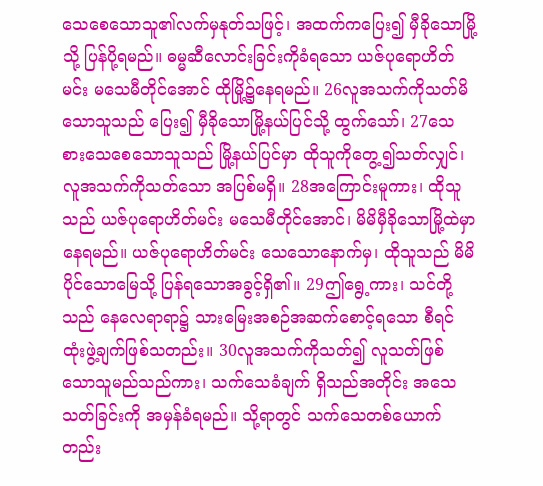သေစေသောသူ၏လက်မှနုတ်သဖြင့်၊ အထက်ကပြေး၍ မှီခိုသောမြို့သို့ ပြန်ပို့ရမည်။ ဓမ္မဆီလောင်းခြင်းကိုခံရသော ယဇ်ပုရောဟိတ်မင်း မသေမီတိုင်အောင် ထိုမြို့၌နေရမည်။ 26လူအသက်ကိုသတ်မိသောသူသည် ပြေး၍ မှီခိုသောမြို့နယ်ပြင်သို့ ထွက်သော်၊ 27သေစားသေစေသောသူသည် မြို့နယ်ပြင်မှာ ထိုသူကိုတွေ့၍သတ်လျှင်၊ လူအသက်ကိုသတ်သော အပြစ်မရှိ။ 28အကြောင်းမူကား၊ ထိုသူသည် ယဇ်ပုရောဟိတ်မင်း မသေမီတိုင်အောင်၊ မိမိမှီခိုသောမြို့ထဲမှာ နေရမည်။ ယဇ်ပုရောဟိတ်မင်း သေသောနောက်မှ၊ ထိုသူသည် မိမိပိုင်သောမြေသို့ ပြန်ရသောအခွင့်ရှိ၏။ 29ဤရွေ့ကား၊ သင်တို့သည် နေလေရာရာ၌ သားမြေးအစဉ်အဆက်စောင့်ရသော စီရင်ထုံးဖွဲ့ချက်ဖြစ်သတည်း။ 30လူအသက်ကိုသတ်၍ လူသတ်ဖြစ်သောသူမည်သည်ကား၊ သက်သေခံချက် ရှိသည်အတိုင်း အသေသတ်ခြင်းကို အမှန်ခံရမည်။ သို့ရာတွင် သက်သေတစ်ယောက်တည်း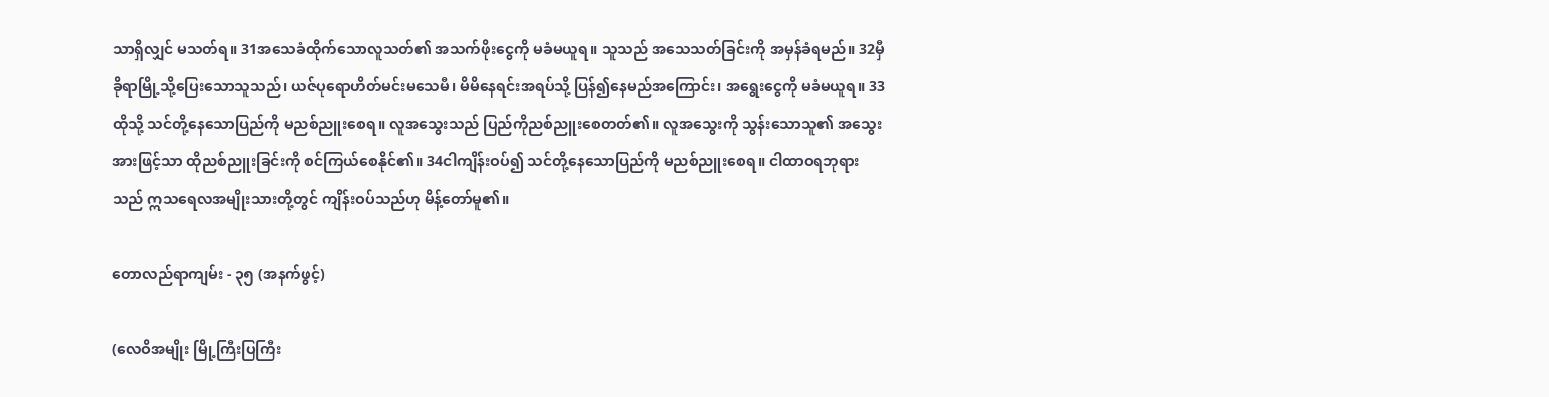သာရှိလျှင် မသတ်ရ။ 31အသေခံထိုက်သောလူသတ်၏ အသက်ဖိုးငွေကို မခံမယူရ။ သူသည် အသေသတ်ခြင်းကို အမှန်ခံရမည်။ 32မှီခိုရာမြို့သို့ပြေးသောသူသည်၊ ယဇ်ပုရောဟိတ်မင်းမသေမီ၊ မိမိနေရင်းအရပ်သို့ ပြန်၍နေမည်အကြောင်း၊ အရွေးငွေကို မခံမယူရ။ 33ထိုသို့ သင်တို့နေသောပြည်ကို မညစ်ညူးစေရ။ လူအသွေးသည် ပြည်ကိုညစ်ညူးစေတတ်၏။ လူအသွေးကို သွန်းသောသူ၏ အသွေးအားဖြင့်သာ ထိုညစ်ညူးခြင်းကို စင်ကြယ်စေနိုင်၏။ 34ငါကျိန်းဝပ်၍ သင်တို့နေသောပြည်ကို မညစ်ညူးစေရ။ ငါထာဝရဘုရားသည် ဣသရေလအမျိုးသားတို့တွင် ကျိန်းဝပ်သည်ဟု မိန့်တော်မူ၏။

တောလည်ရာကျမ်း - ၃၅ (အနက်ဖွင့်)

(လေဝိအမျိုး မြို့ကြီးပြကြီး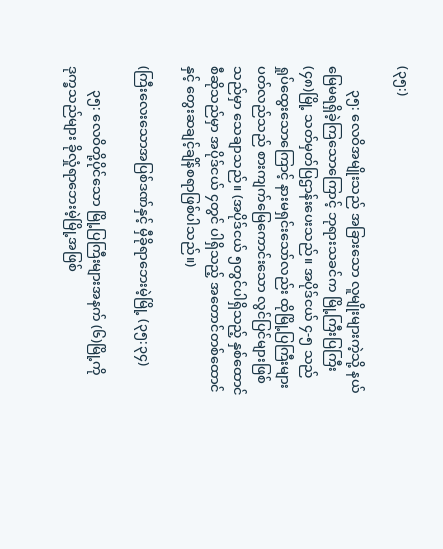(၃၅:)

       ၃၅: လေဝိအမျိုးသည် အခြားသော လူမျိုးများကဲ့သို့ နယ်မြေမရရှိခဲ့ကြသောကြောင့် ဘုရားသခင်က မြို့ကြီးပြကြီး(၄၈)မြို့ သတ်မှတ်ပြဌာန်းပေးသည်။ အပိုဒ်ငယ် ၄-၅ သည် ရှုပ်ထွေးသောကြောင့် နားမရှင်းသော်လည်း ထိုမြို့ပြကြီးများပတ်လည်သည် စားကျက်မြေကောင်းသော လွင်ပြင်များဖြစ်သည်မှာ သေချာသည်။ (အပိုဒ်ငယ် ၅တွင်ပါရှိသည့် နှစ်ထောင်စီဆိုသည်မှာ အပိုဒ်ငယ် ၄တွင် ပါရှိသည့် အတောင်တစ်ထောင်နှင့် တွေးဆချင့်ချိန်စရာဖြစ်ပါသည်။)

(ကြီးလေးသောအပြစ်ဒဏ်နှင့် မှီခိုရာဘေးမဲ့မြို့ (၃၅:၃၄)

       ၃၅: လေဝိတို့ပိုင်သော မြို့ပြကြီးများအနက် (၆)မြို့ကို ဒုက္ခသည်များ ခိုလှုံရာဘေးမဲ့မြို့အဖြစ်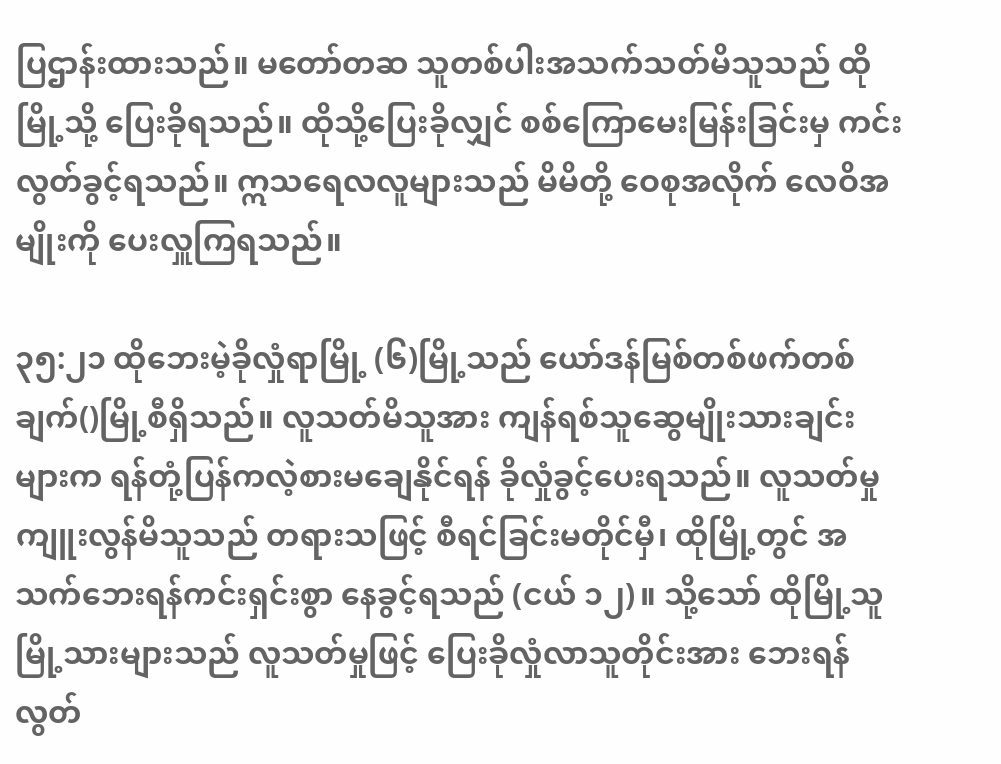ပြဌာန်းထားသည်။ မတော်တဆ သူတစ်ပါးအသက်သတ်မိသူသည် ထိုမြို့သို့ ပြေးခိုရသည်။ ထိုသို့ပြေးခိုလျှင် စစ်ကြောမေးမြန်းခြင်းမှ ကင်းလွတ်ခွင့်ရသည်။ ဣသရေလလူများသည် မိမိတို့ ဝေစုအလိုက် လေဝိအမျိုးကို ပေးလှူကြရသည်။

၃၅:၂၁ ထိုဘေးမဲ့ခိုလှုံရာမြို့ (၆)မြို့သည် ယော်ဒန်မြစ်တစ်ဖက်တစ်ချက်()မြို့စီရှိသည်။ လူသတ်မိသူအား ကျန်ရစ်သူဆွေမျိုးသားချင်းများက ရန်တုံ့ပြန်ကလဲ့စားမချေနိုင်ရန် ခိုလှုံခွင့်ပေးရသည်။ လူသတ်မှုကျူးလွန်မိသူသည် တရားသဖြင့် စီရင်ခြင်းမတိုင်မှီ၊ ထိုမြို့တွင် အသက်ဘေးရန်ကင်းရှင်းစွာ နေခွင့်ရသည် (ငယ် ၁၂)။ သို့သော် ထိုမြို့သူမြို့သားများသည် လူသတ်မှုဖြင့် ပြေးခိုလှုံလာသူတိုင်းအား ဘေးရန်လွတ်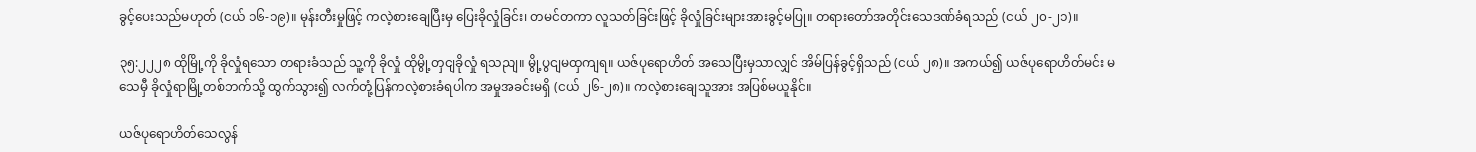ခွင့်ပေးသည်မဟုတ် (ငယ် ၁၆-၁၉)။ မုန်းတီးမှုဖြင့် ကလဲ့စားချေပြီးမှ ပြေးခိုလှုံခြင်း၊ တမင်တကာ လူသတ်ခြင်းဖြင့် ခိုလှုံခြင်းများအားခွင့်မပြု။ တရားတော်အတိုင်းသေဒဏ်ခံရသည် (ငယ် ၂၀-၂၁)။

၃၅:၂၂၂၈ ထိုမြို့ကို ခိုလှုံရသော တရားခံသည် သူ့ကို ခိုလှုံ ထိုမွို့တှငျခိုလှုံ ရသညျ။ မွို့ပွငျမထှကျရ။ ယဇ်ပုရောဟိတ် အသေပြီးမှသာလျှင် အိမ်ပြန်ခွင့်ရှိသည် (ငယ် ၂၈)။ အကယ်၍ ယဇ်ပုရောဟိတ်မင်း မသေမှီ ခိုလှုံရာမြို့တစ်ဘက်သို့ ထွက်သွား၍ လက်တုံ့ပြန်ကလဲ့စားခံရပါက အမှုအခင်းမရှိ (ငယ် ၂၆-၂၈)။ ကလဲ့စားချေသူအား အပြစ်မယူနိုင်။

ယဇ်ပုရောဟိတ်သေလွန်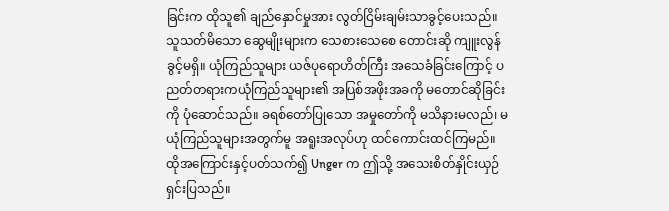ခြင်းက ထိုသူ၏ ချည်နှောင်မှုအား လွတ်ငြိမ်းချမ်းသာခွင့်ပေးသည်။ သူသတ်မိသော ဆွေမျိုးများက သေစားသေစေ တောင်းဆို ကျူးလွန်ခွင့်မရှိ။ ယုံကြည်သူများ ယဇ်ပုရောဟိတ်ကြီး အသေခံခြင်းကြောင့် ပညတ်တရားကယုံကြည်သူများ၏ အပြစ်အဖိုးအခကို မတောင်ဆိုခြင်းကို ပုံဆောင်သည်။ ခရစ်တော်ပြုသော အမှုတော်ကို မသိနားမလည်၊ မယုံကြည်သူများအတွက်မူ အရူးအလုပ်ဟု ထင်ကောင်းထင်ကြမည်။ ထိုအကြောင်းနှင့်ပတ်သက်၍ Unger က ဤသို့ အသေးစိတ်နှိုင်းယှဉ် ရှင်းပြသည်။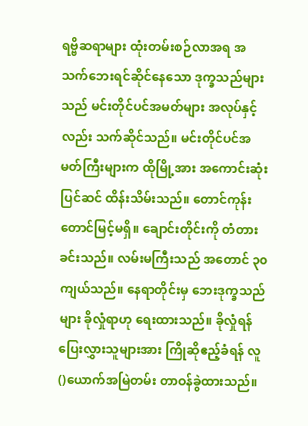ရဗ္ဗိဆရာများ ထုံးတမ်းစဉ်လာအရ အသက်ဘေးရင်ဆိုင်နေသော ဒုက္ခသည်များသည် မင်းတိုင်ပင်အမတ်များ အလုပ်နှင့်လည်း သက်ဆိုင်သည်။ မင်းတိုင်ပင်အမတ်ကြီးများက ထိုမြို့အား အကောင်းဆုံးပြင်ဆင် ထိန်းသိမ်းသည်။ တောင်ကုန်းတောင်မြင့်မရှိ။ ချောင်းတိုင်းကို တံတားခင်းသည်။ လမ်းမကြီးသည် အတောင် ၃၀ ကျယ်သည်။ နေရာတိုင်းမှ ဘေးဒုက္ခသည်များ ခိုလှုံရာဟု ရေးထားသည်။ ခိုလှုံရန်ပြေးလွှားသူများအား ကြိုဆိုဧည့်ခံရန် လူ()ယောက်အမြဲတမ်း တာဝန်ခွဲထားသည်။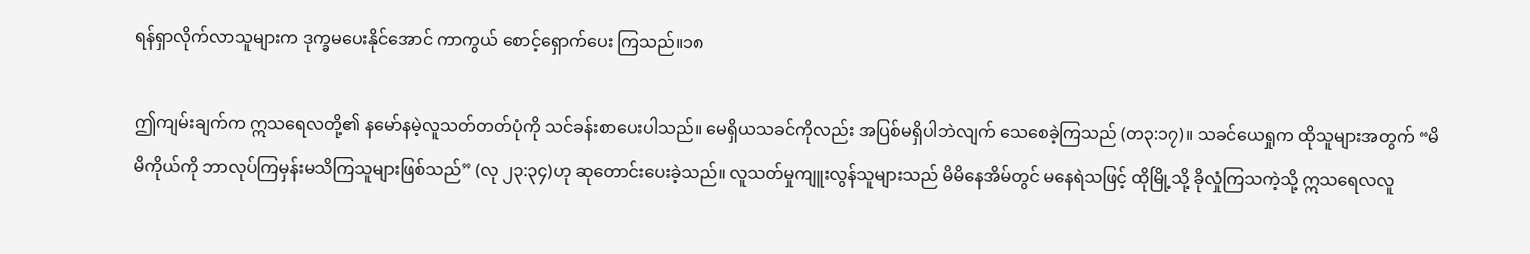ရန်ရှာလိုက်လာသူများက ဒုက္ခမပေးနိုင်အောင် ကာကွယ် စောင့်ရှောက်ပေး ကြသည်။၁၈

ဤကျမ်းချက်က ဣသရေလတို့၏ နမော်နမဲ့လူသတ်တတ်ပုံကို သင်ခန်းစာပေးပါသည်။ မေရှိယသခင်ကိုလည်း အပြစ်မရှိပါဘဲလျက် သေစေခဲ့ကြသည် (တ၃:၁၇)။ သခင်ယေရှုက ထိုသူများအတွက် “မိမိကိုယ်ကို ဘာလုပ်ကြမှန်းမသိကြသူများဖြစ်သည်” (လု ၂၃:၃၄)ဟု ဆုတောင်းပေးခဲ့သည်။ လူသတ်မှုကျူးလွန်သူများသည် မိမိနေအိမ်တွင် မနေရဲသဖြင့် ထိုမြို့သို့ ခိုလှုံကြသကဲ့သို့ ဣသရေလလူ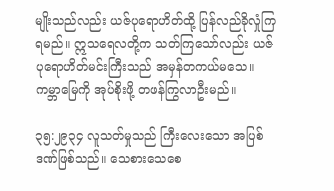မျိုးသည်လည်း ယဇ်ပုရောဟိတ်ထို့ ပြန်လည်ခိုလှုံကြရမည်။ ဣသရေလတို့က သတ်ကြသော်လည်း ယဇ်ပုရောဟိတ်မင်းကြီးသည် အမှန်တကယ်မသေ။ ကမ္ဘာမြေကို အုပ်စိုးဖို့ တဖန်ကြွလာဦးမည်။

၃၅:၂၉၃၄ လူသတ်မှုသည် ကြီးလေးသော အပြစ်ဒဏ်ဖြစ်သည်။ သေစားသေစေ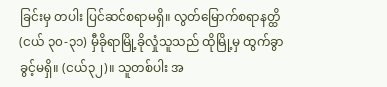ခြင်းမှ တပါး ပြင်ဆင်စရာမရှိ။ လွတ်မြောက်စရာနတ္ထိ (ငယ် ၃၀-၃၁) မှီခိုရာမြို့ခိုလှုံသူသည် ထိုမြို့မှ ထွက်ခွာခွင့်မရှိ။ (ငယ်၃၂)။ သူတစ်ပါး အ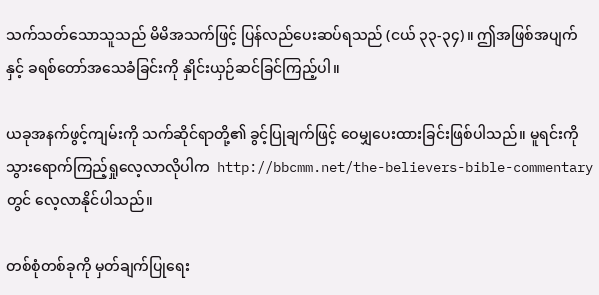သက်သတ်သောသူသည် မိမိအသက်ဖြင့် ပြန်လည်ပေးဆပ်ရသည် (ငယ် ၃၃-၃၄)။ ဤအဖြစ်အပျက်နှင့် ခရစ်တော်အသေခံခြင်းကို နှိုင်းယှဉ်ဆင်ခြင်ကြည့်ပါ။

ယခုအနက်ဖွင့်ကျမ်းကို သက်ဆိုင်ရာတို့၏ ခွင့်ပြုချက်ဖြင့် ဝေမျှပေးထားခြင်းဖြစ်ပါသည်။ မူရင်းကို သွားရောက်ကြည့်ရှုလေ့လာလိုပါက  http://bbcmm.net/the-believers-bible-commentary  တွင် လေ့လာနိုင်ပါသည်။

တစ်စုံတစ်ခုကို မှတ်ချက်ပြုရေး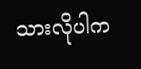သားလိုပါက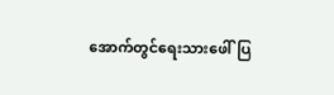အောက်တွင်ရေးသားဖေါ်ပြ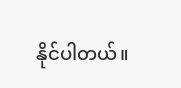နိုင်ပါတယ်။